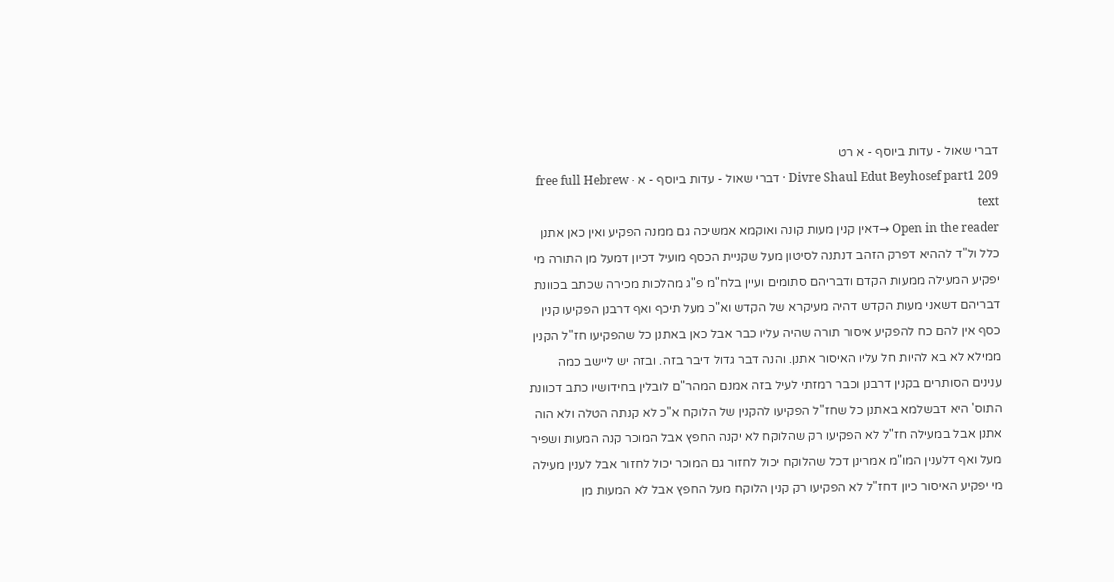דברי שאול - עדות ביוסף - א רט
Divre Shaul Edut Beyhosef part1 209 · דברי שאול - עדות ביוסף - א · free full Hebrew text
Open in the reader →דאין קנין מעות קונה ואוקמא אמשיכה גם ממנה הפקיע ואין כאן אתנן כלל ול"ד לההיא דפרק הזהב דנתנה לסיטון מעל שקניית הכסף מועיל דכיון דמעל מן התורה מי יפקיע המעילה ממעות הקדם ודבריהם סתומים ועיין בלח"מ פ"ג מהלכות מכירה שכתב בכוונת דבריהם דשאני מעות הקדש דהיה מעיקרא של הקדש וא"כ מעל תיכף ואף דרבנן הפקיעו קנין כסף אין להם כח להפקיע איסור תורה שהיה עליו כבר אבל כאן באתנן כל שהפקיעו חז"ל הקנין ממילא לא בא להיות חל עליו האיסור אתנן. והנה דבר גדול דיבר בזה. ובזה יש ליישב כמה ענינים הסותרים בקנין דרבנן וכבר רמזתי לעיל בזה אמנם המהר"ם לובלין בחידושיו כתב דכוונת התוס' היא דבשלמא באתנן כל שחז"ל הפקיעו להקנין של הלוקח א"כ לא קנתה הטלה ולא הוה אתנן אבל במעילה חז"ל לא הפקיעו רק שהלוקח לא יקנה החפץ אבל המוכר קנה המעות ושפיר מעל ואף דלענין המו"מ אמרינן דכל שהלוקח יכול לחזור גם המוכר יכול לחזור אבל לענין מעילה מי יפקיע האיסור כיון דחז"ל לא הפקיעו רק קנין הלוקח מעל החפץ אבל לא המעות מן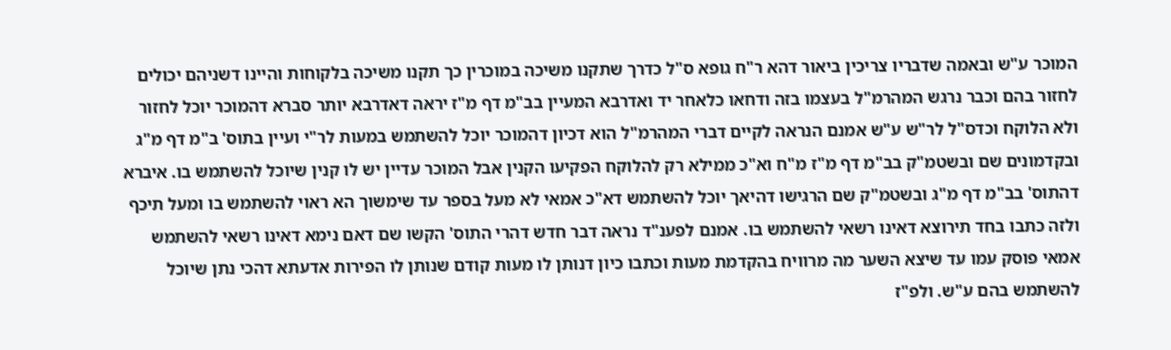המוכר ע"ש ובאמה שדבריו צריכין ביאור דהא ר"ח גופא ס"ל כדרך שתקנו משיכה במוכרין כך תקנו משיכה בלקוחות והיינו דשניהם יכולים לחזור בהם וכבר נרגש המהרמ"ל בעצמו בזה ודחאו כלאחר יד ואדרבא המעיין בב"מ דף מ"ז יראה דאדרבא יותר סברא דהמוכר יוכל לחזור ולא הלוקח וכדס"ל לר"ש ע"ש אמנם הנראה לקיים דברי המהרמ"ל הוא דכיון דהמוכר יוכל להשתמש במעות לר"י ועיין בתוס' ב"מ דף מ"ג ובקדמונים שם ובשטמ"ק בב"מ דף מ"ז מ"ח וא"כ ממילא רק להלוקח הפקיעו הקנין אבל המוכר עדיין יש לו קנין שיוכל להשתמש בו. איברא דהתוס' בב"מ דף מ"ג ובשטמ"ק שם הרגישו דהיאך יוכל להשתמש דא"כ אמאי לא מעל בספר עד שימשוך הא ראוי להשתמש בו ומעל תיכף ולזה כתבו בחד תירוצא דאינו רשאי להשתמש בו. אמנם לפענ"ד נראה דבר חדש דהרי התוס' הקשו שם דאם נימא דאינו רשאי להשתמש אמאי פוסק עמו עד שיצא השער מה מרוויח בהקדמת מעות וכתבו כיון דנותן לו מעות קודם שנותן לו הפירות אדעתא דהכי נתן שיוכל להשתמש בהם ע"ש. ולפ"ז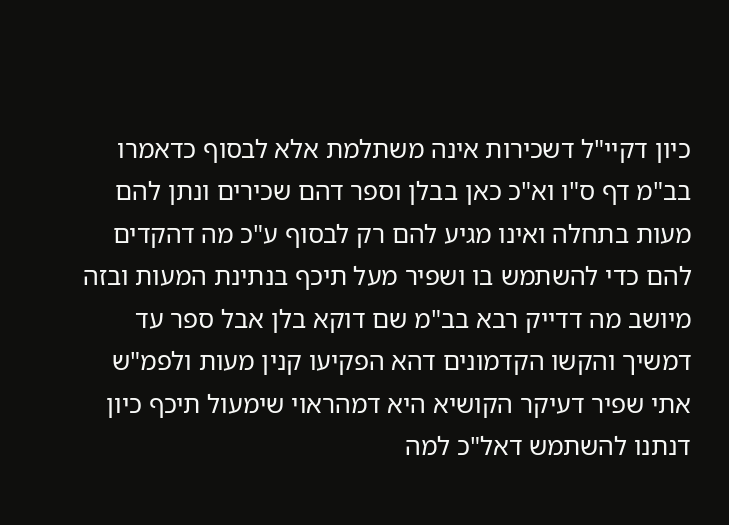כיון דקיי"ל דשכירות אינה משתלמת אלא לבסוף כדאמרו בב"מ דף ס"ו וא"כ כאן בבלן וספר דהם שכירים ונתן להם מעות בתחלה ואינו מגיע להם רק לבסוף ע"כ מה דהקדים להם כדי להשתמש בו ושפיר מעל תיכף בנתינת המעות ובזה מיושב מה דדייק רבא בב"מ שם דוקא בלן אבל ספר עד דמשיך והקשו הקדמונים דהא הפקיעו קנין מעות ולפמ"ש אתי שפיר דעיקר הקושיא היא דמהראוי שימעול תיכף כיון דנתנו להשתמש דאל"כ למה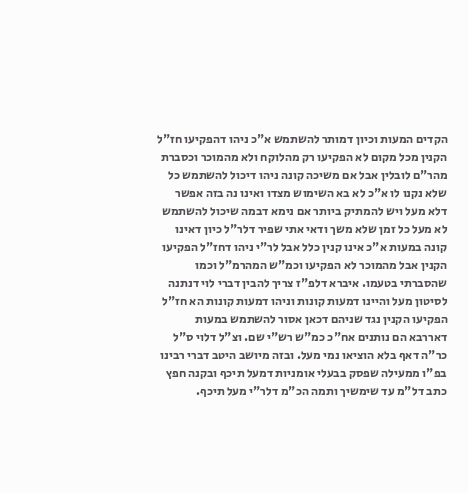הקדים המעות וכיון דמותר להשתמש א"כ ניהו דהפקיעו חז"ל הקנין מכל מקום לא הפקיעו רק מהלוקח ולא מהמוכר וכסברת מהר"ם לובלין אבל אם משיכה קונה ניהו דיכול להשתמש כל שלא נקנו לו א"כ לא בא השימוש מצדו ואינו נה בזה אפשר דלא מעל ויש להמתיק ביותר אם נימא דבמה שיכול להשתמש לא מעל כל זמן שלא משך ודאי אתי שפיר דלר"ל כיון דאינו קונה במעות א"כ אינו קנין כלל אבל לר"י ניהו דחז"ל הפקיעו הקנין אבל מהמוכר לא הפקיעו וכמ"ש המהרמ"ל וכמו שהסברתי בטעמו. איברא דלפ"ז צריך להבין דברי לוי דנתנה לסיטון מעל והיינו דמעות קונות וניהו דמעות קונות הא חז"ל הפקיעו הקנין נגד שניהם דכאן אסור להשתמש במעות דאררבא הם נותנים אח"כ כמ"ש רש"י שם. וצ"ל דלוי ס"ל כר"ה דאף בלא הוציאו נמי מעל. ובזה מיושב היטב דברי רבינו בפ"ו ממעילה שפסק בבעלי אומניות דמעל תיכף ובקנה חפץ כתב דל"מ עד שימשיך ותמה הכ"מ דלר"י מעל תיכף.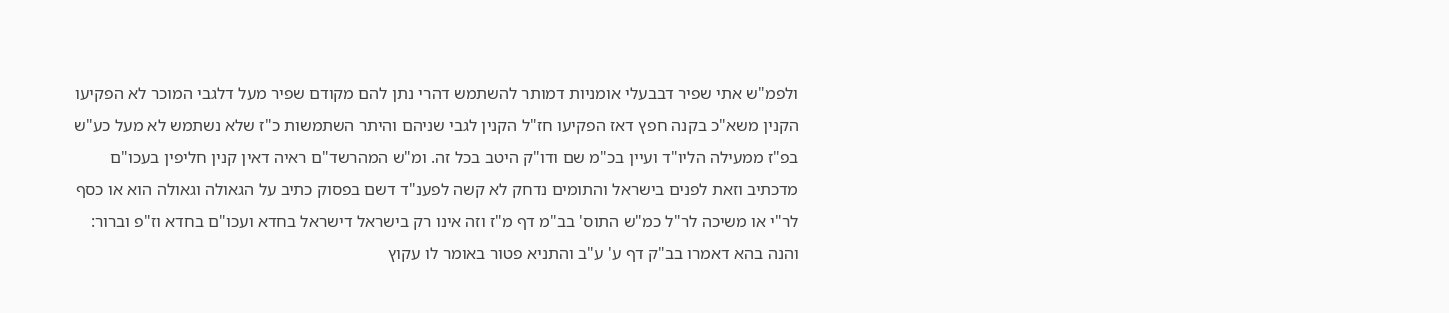ולפמ"ש אתי שפיר דבבעלי אומניות דמותר להשתמש דהרי נתן להם מקודם שפיר מעל דלגבי המוכר לא הפקיעו הקנין משא"כ בקנה חפץ דאז הפקיעו חז"ל הקנין לגבי שניהם והיתר השתמשות כ"ז שלא נשתמש לא מעל כע"ש בפ"ז ממעילה הליו"ד ועיין בכ"מ שם ודו"ק היטב בכל זה. ומ"ש המהרשד"ם ראיה דאין קנין חליפין בעכו"ם מדכתיב וזאת לפנים בישראל והתומים נדחק לא קשה לפענ"ד דשם בפסוק כתיב על הגאולה וגאולה הוא או כסף לר"י או משיכה לר"ל כמ"ש התוס' בב"מ דף מ"ז וזה אינו רק בישראל דישראל בחדא ועכו"ם בחדא וז"פ וברור: והנה בהא דאמרו בב"ק דף ע' ע"ב והתניא פטור באומר לו עקוץ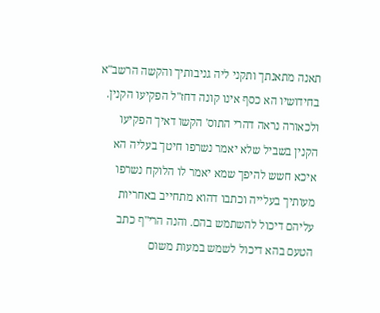תאנה מתאנתך ותקני ליה גניבותיך והקשה הרשב"א בחידושיו הא כסף אינו קונה דחז"ל הפקיעו הקנין. ולכאורה נראה דהרי התוס' הקשו דאיך הפקיעו הקנין בשביל שלא יאמר נשרפו חיטך בעליה הא איכא חשש להיפך שמא יאמר לו הלוקח נשרפו מעותיך בעלייה וכתבו דהוא מתחייב באחריות עליהם דיכול להשתמש בהם. והנה הרי"ף כתב הטעם בהא דיכול לשמש במעות משום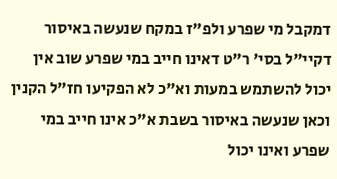דמקבל מי שפרע ולפ"ז במקח שנעשה באיסור דקיי"ל בסי' ר"ט דאינו חייב במי שפרע שוב אין יכול להשתמש במעות וא"כ לא הפקיעו חז"ל הקנין וכאן שנעשה באיסור בשבת א"כ אינו חייב במי שפרע ואינו יכול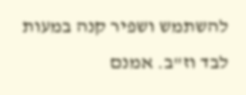להשתמש ושפיר קנה במעות לבד וז"ב. אמנם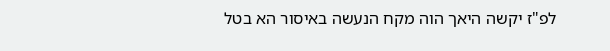לפ"ז יקשה היאך הוה מקח הנעשה באיסור הא בטל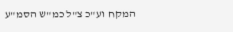המקח וע"כ צ"ל כמ"ש הסמ"ע